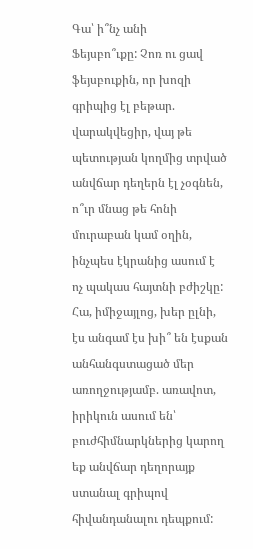Գա՝ ի՞նչ անի
Ֆեյսբո՞ւքը: Չոռ ու ցավ ֆեյսբուքին, որ խոզի գրիպից էլ բեթար. վարակվեցիր, վայ թե պետության կողմից տրված անվճար դեղերն էլ չօգնեն, ո՞ւր մնաց թե հոնի մուրաբան կամ օղին, ինչպես էկրանից ասում է ոչ պակաս հայտնի բժիշկը: Հա, իմիջայլոց, խեր ըլնի, էս անգամ էս խի՞ են էսքան անհանգստացած մեր առողջությամբ. առավոտ, իրիկուն ասում են՝ բուժհիմնարկներից կարող եք անվճար դեղորայք ստանալ գրիպով հիվանդանալու դեպքում: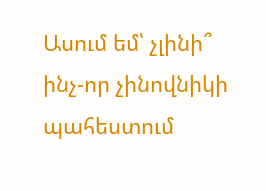Ասում եմ՝ չլինի՞ ինչ-որ չինովնիկի պահեստում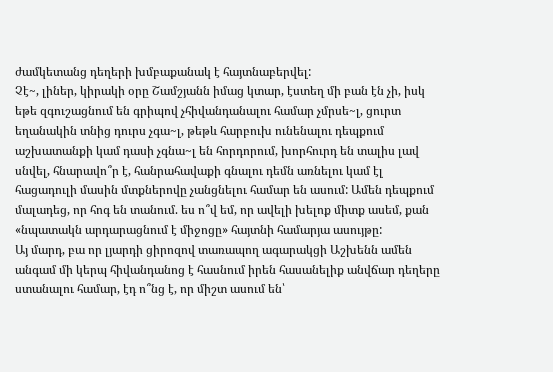ժամկետանց դեղերի խմբաքանակ է հայտնաբերվել:
Չէ~, լիներ, կիրակի օրը Շամշյանն իմաց կտար, էստեղ մի բան էն չի, իսկ եթե զգուշացնում են գրիպով չհիվանդանալու համար չմրսե~լ, ցուրտ եղանակին տնից դուրս չգա~լ, թեթև հարբուխ ունենալու դեպքում աշխատանքի կամ դասի չգնա~լ են հորդորում, խորհուրդ են տալիս լավ սնվել, հնարավո՞ր է, հանրահավաքի գնալու դեմն առնելու կամ էլ հացադուլի մասին մտքներովը չանցնելու համար են ասում: Ամեն դեպքում մալադեց, որ հոգ են տանում. ես ո՞վ եմ, որ ավելի խելոք միտք ասեմ, քան «նպատակն արդարացնում է միջոցը» հայտնի համարյա ասույթը:
Այ մարդ, բա որ լյարդի ցիրոզով տառապող ագարակցի Աշխենն ամեն անգամ մի կերպ հիվանդանոց է հասնում իրեն հասանելիք անվճար դեղերը ստանալու համար, էդ ո՞նց է, որ միշտ ասում են՝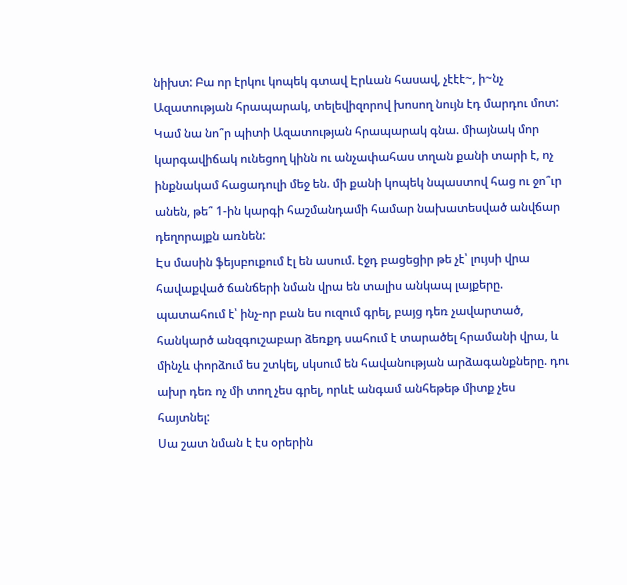նիխտ: Բա որ էրկու կոպեկ գտավ Էրևան հասավ, չէէէ~, ի~նչ Ազատության հրապարակ, տելեվիզորով խոսող նույն էդ մարդու մոտ: Կամ նա նո՞ր պիտի Ազատության հրապարակ գնա. միայնակ մոր կարգավիճակ ունեցող կինն ու անչափահաս տղան քանի տարի է, ոչ ինքնակամ հացադուլի մեջ են. մի քանի կոպեկ նպաստով հաց ու ջո՞ւր անեն, թե՞ 1-ին կարգի հաշմանդամի համար նախատեսված անվճար դեղորայքն առնեն:
Էս մասին ֆեյսբուքում էլ են ասում. էջդ բացեցիր թե չէ՝ լույսի վրա հավաքված ճանճերի նման վրա են տալիս անկապ լայքերը. պատահում է՝ ինչ-որ բան ես ուզում գրել, բայց դեռ չավարտած, հանկարծ անզգուշաբար ձեռքդ սահում է տարածել հրամանի վրա, և մինչև փորձում ես շտկել, սկսում են հավանության արձագանքները. դու ախր դեռ ոչ մի տող չես գրել, որևէ անգամ անհեթեթ միտք չես հայտնել:
Սա շատ նման է էս օրերին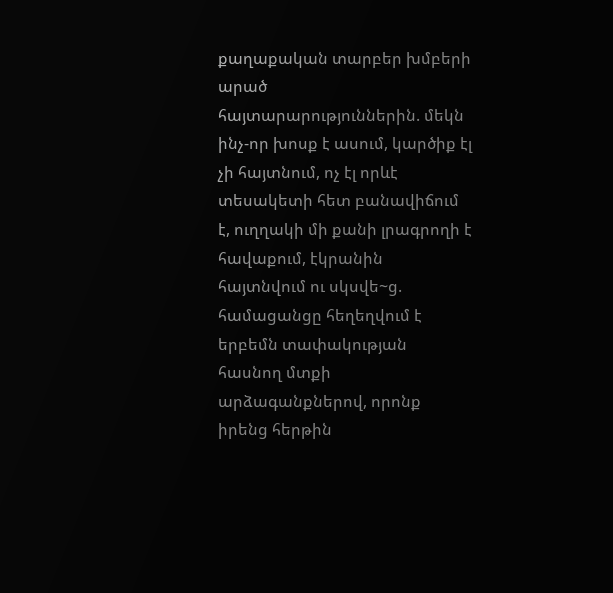քաղաքական տարբեր խմբերի արած հայտարարություններին. մեկն ինչ-որ խոսք է ասում, կարծիք էլ չի հայտնում, ոչ էլ որևէ տեսակետի հետ բանավիճում է, ուղղակի մի քանի լրագրողի է հավաքում, էկրանին հայտնվում ու սկսվե~ց. համացանցը հեղեղվում է երբեմն տափակության հասնող մտքի արձագանքներով, որոնք իրենց հերթին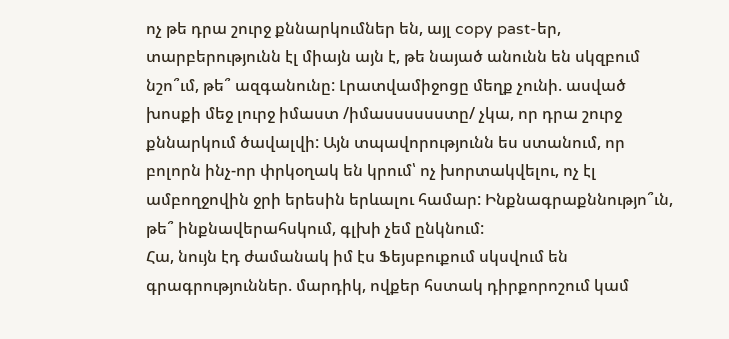ոչ թե դրա շուրջ քննարկումներ են, այլ copy past-եր, տարբերությունն էլ միայն այն է, թե նայած անունն են սկզբում նշո՞ւմ, թե՞ ազգանունը: Լրատվամիջոցը մեղք չունի. ասված խոսքի մեջ լուրջ իմաստ /իմասսսսսստը/ չկա, որ դրա շուրջ քննարկում ծավալվի: Այն տպավորությունն ես ստանում, որ բոլորն ինչ-որ փրկօղակ են կրում՝ ոչ խորտակվելու, ոչ էլ ամբողջովին ջրի երեսին երևալու համար: Ինքնագրաքննությո՞ւն, թե՞ ինքնավերահսկում, գլխի չեմ ընկնում:
Հա, նույն էդ ժամանակ իմ էս Ֆեյսբուքում սկսվում են գրագրություններ. մարդիկ, ովքեր հստակ դիրքորոշում կամ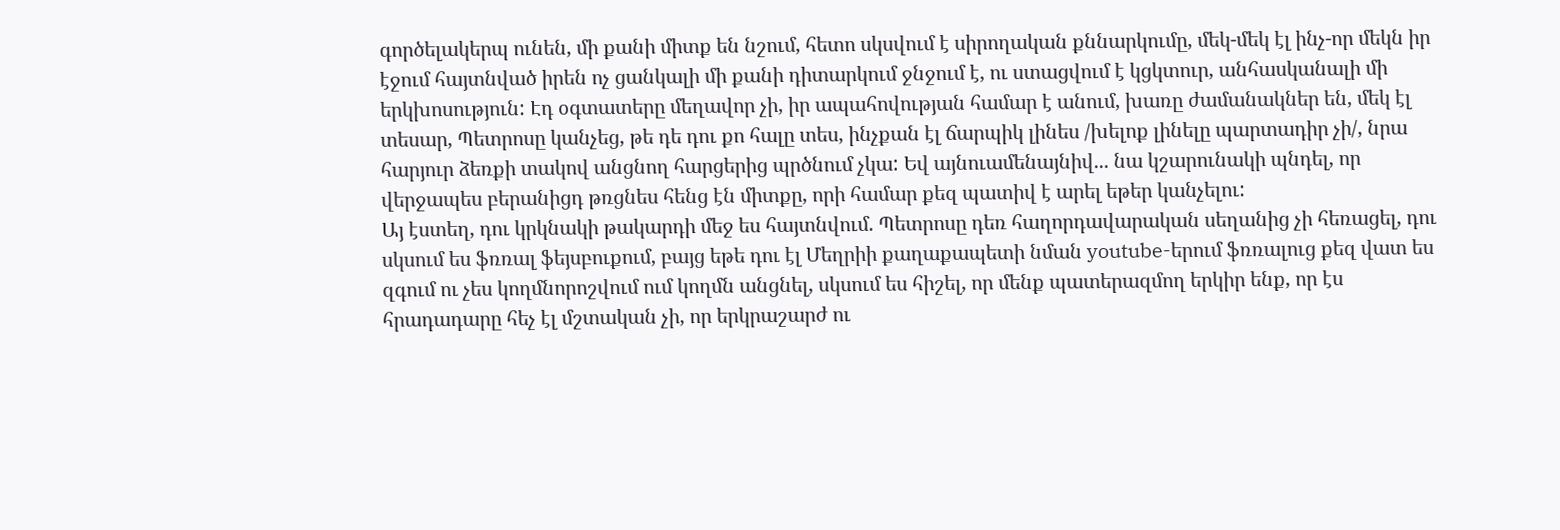գործելակերպ ունեն, մի քանի միտք են նշում, հետո սկսվում է սիրողական քննարկումը, մեկ-մեկ էլ ինչ-որ մեկն իր էջում հայտնված իրեն ոչ ցանկալի մի քանի դիտարկում ջնջում է, ու ստացվում է կցկտուր, անհասկանալի մի երկխոսություն: Էդ օգտատերը մեղավոր չի, իր ապահովության համար է անում, խառը ժամանակներ են, մեկ էլ տեսար, Պետրոսը կանչեց, թե դե դու քո հալը տես, ինչքան էլ ճարպիկ լինես /խելոք լինելը պարտադիր չի/, նրա հարյուր ձեռքի տակով անցնող հարցերից պրծնում չկա: Եվ այնուամենայնիվ... նա կշարունակի պնդել, որ վերջապես բերանիցդ թռցնես հենց էն միտքը, որի համար քեզ պատիվ է արել եթեր կանչելու:
Այ էստեղ, դու կրկնակի թակարդի մեջ ես հայտնվում. Պետրոսը դեռ հաղորդավարական սեղանից չի հեռացել, դու սկսում ես ֆռռալ ֆեյսբուքում, բայց եթե դու էլ Մեղրիի քաղաքապետի նման youtube-երում ֆռռալուց քեզ վատ ես զգում ու չես կողմնորոշվում ում կողմն անցնել, սկսում ես հիշել, որ մենք պատերազմող երկիր ենք, որ էս հրադադարը հեչ էլ մշտական չի, որ երկրաշարժ ու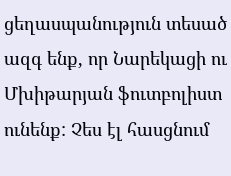ցեղասպանություն տեսած ազգ ենք, որ Նարեկացի ու Մխիթարյան ֆուտբոլիստ ունենք: Չես էլ հասցնում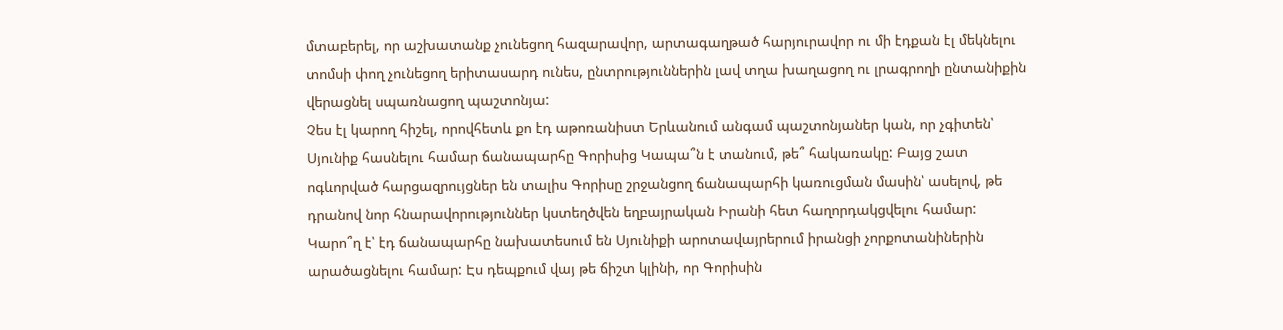մտաբերել, որ աշխատանք չունեցող հազարավոր, արտագաղթած հարյուրավոր ու մի էդքան էլ մեկնելու տոմսի փող չունեցող երիտասարդ ունես, ընտրություններին լավ տղա խաղացող ու լրագրողի ընտանիքին վերացնել սպառնացող պաշտոնյա:
Չես էլ կարող հիշել, որովհետև քո էդ աթոռանիստ Երևանում անգամ պաշտոնյաներ կան, որ չգիտեն՝ Սյունիք հասնելու համար ճանապարհը Գորիսից Կապա՞ն է տանում, թե՞ հակառակը: Բայց շատ ոգևորված հարցազրույցներ են տալիս Գորիսը շրջանցող ճանապարհի կառուցման մասին՝ ասելով, թե դրանով նոր հնարավորություններ կստեղծվեն եղբայրական Իրանի հետ հաղորդակցվելու համար:
Կարո՞ղ է՝ էդ ճանապարհը նախատեսում են Սյունիքի արոտավայրերում իրանցի չորքոտանիներին արածացնելու համար: Էս դեպքում վայ թե ճիշտ կլինի, որ Գորիսին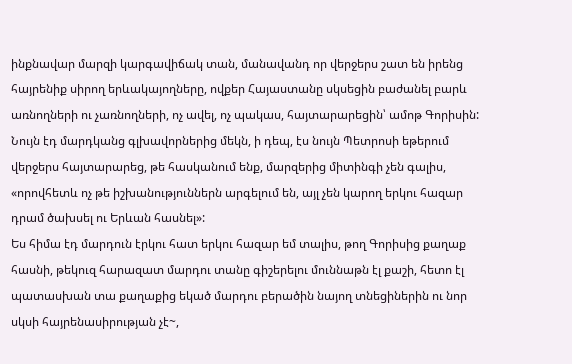ինքնավար մարզի կարգավիճակ տան, մանավանդ որ վերջերս շատ են իրենց հայրենիք սիրող երևակայողները, ովքեր Հայաստանը սկսեցին բաժանել բարև առնողների ու չառնողների, ոչ ավել, ոչ պակաս, հայտարարեցին՝ ամոթ Գորիսին: Նույն էդ մարդկանց գլխավորներից մեկն, ի դեպ, էս նույն Պետրոսի եթերում վերջերս հայտարարեց, թե հասկանում ենք, մարզերից միտինգի չեն գալիս, «որովհետև ոչ թե իշխանություններն արգելում են, այլ չեն կարող երկու հազար դրամ ծախսել ու Երևան հասնել»:
Ես հիմա էդ մարդուն էրկու հատ երկու հազար եմ տալիս, թող Գորիսից քաղաք հասնի, թեկուզ հարազատ մարդու տանը գիշերելու մուննաթն էլ քաշի, հետո էլ պատասխան տա քաղաքից եկած մարդու բերածին նայող տնեցիներին ու նոր սկսի հայրենասիրության չէ~,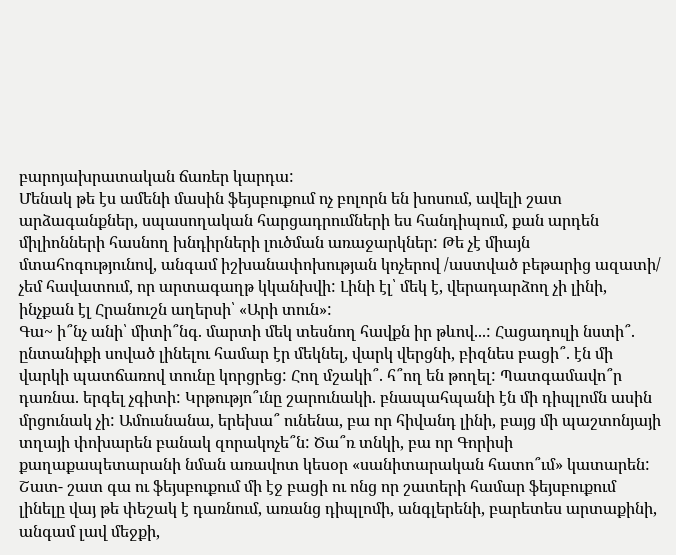բարոյախրատական ճառեր կարդա:
Մենակ թե էս ամենի մասին ֆեյսբուքում ոչ բոլորն են խոսում, ավելի շատ արձագանքներ, սպասողական հարցադրումների ես հանդիպում, քան արդեն միլիոնների հասնող խնդիրների լուծման առաջարկներ: Թե չէ միայն մտահոգությունով, անգամ իշխանափոխության կոչերով /աստված բեթարից ազատի/ չեմ հավատում, որ արտագաղթ կկանխվի: Լինի էլ՝ մեկ է, վերադարձող չի լինի, ինչքան էլ Հրանուշն աղերսի՝ «Արի տուն»:
Գա~ ի՞նչ անի՝ միտի՞նգ. մարտի մեկ տեսնող հավքն իր թևով...: Հացադուլի նստի՞. ընտանիքի սոված լինելու համար էր մեկնել, վարկ վերցնի, բիզնես բացի՞. էն մի վարկի պատճառով տունը կորցրեց: Հող մշակի՞. հ՞ող են թողել: Պատգամավո՞ր դառնա. երգել չգիտի: Կրթությո՞ւնը շարունակի. բնապահպանի էն մի դիպլոմն ասին մրցունակ չի: Ամուսնանա, երեխա՞ ունենա, բա որ հիվանդ լինի, բայց մի պաշտոնյայի տղայի փոխարեն բանակ զորակոչե՞ն: Ծա՞ռ տնկի, բա որ Գորիսի քաղաքապետարանի նման առավոտ կեսօր «սանիտարական հատո՞ւմ» կատարեն:
Շատ- շատ գա ու ֆեյսբուքում մի էջ բացի ու ոնց որ շատերի համար ֆեյսբուքում լինելը վայ թե փեշակ է դառնում, առանց դիպլոմի, անգլերենի, բարետես արտաքինի, անգամ լավ մեջքի,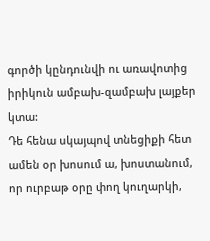գործի կընդունվի ու առավոտից իրիկուն ամբախ-զամբախ լայքեր կտա:
Դե հենա սկայպով տնեցիքի հետ ամեն օր խոսում ա, խոստանում, որ ուրբաթ օրը փող կուղարկի,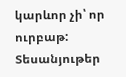կարևոր չի՝ որ ուրբաթ:
Տեսանյութեր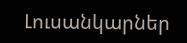Լուսանկարներ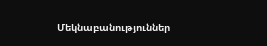Մեկնաբանություններ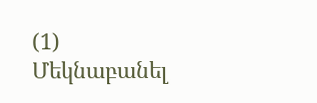(1)
Մեկնաբանել